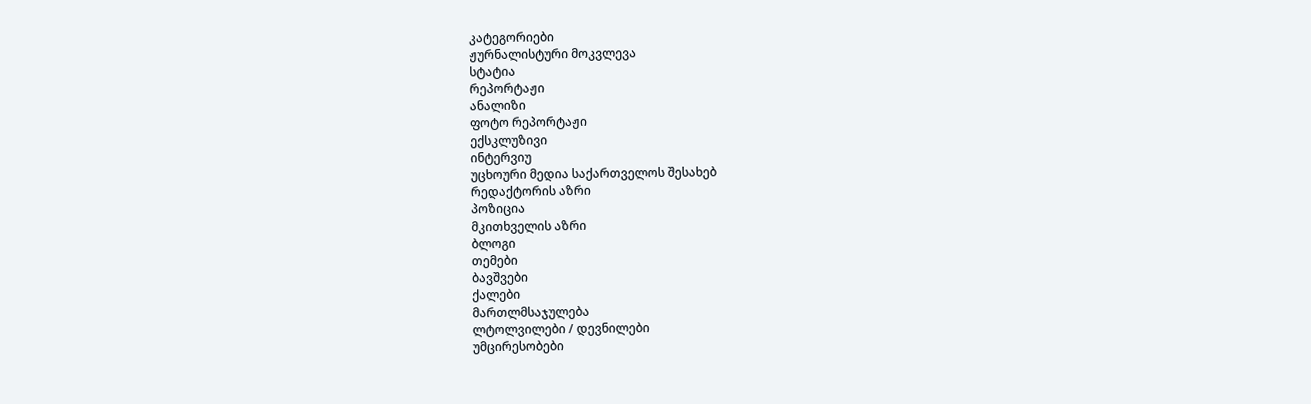კატეგორიები
ჟურნალისტური მოკვლევა
სტატია
რეპორტაჟი
ანალიზი
ფოტო რეპორტაჟი
ექსკლუზივი
ინტერვიუ
უცხოური მედია საქართველოს შესახებ
რედაქტორის აზრი
პოზიცია
მკითხველის აზრი
ბლოგი
თემები
ბავშვები
ქალები
მართლმსაჯულება
ლტოლვილები / დევნილები
უმცირესობები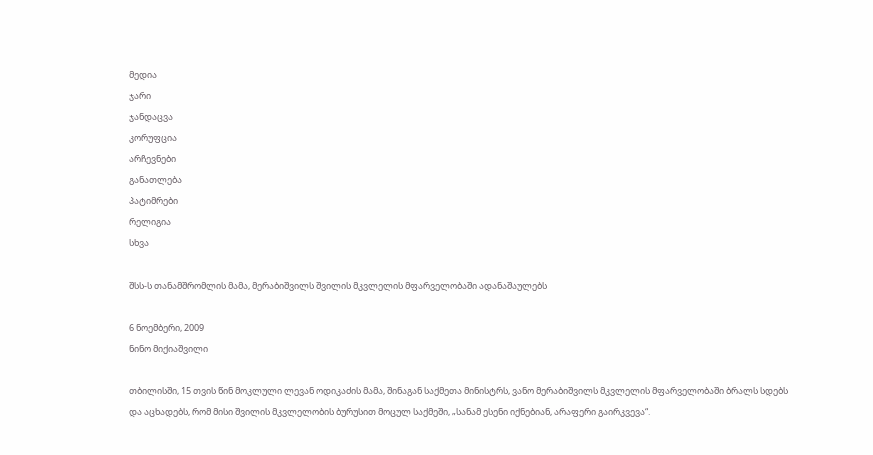მედია
ჯარი
ჯანდაცვა
კორუფცია
არჩევნები
განათლება
პატიმრები
რელიგია
სხვა

შსს-ს თანამშრომლის მამა, მერაბიშვილს შვილის მკვლელის მფარველობაში ადანაშაულებს

6 ნოემბერი, 2009
ნინო მიქიაშვილი

თბილისში, 15 თვის წინ მოკლული ლევან ოდიკაძის მამა, შინაგან საქმეთა მინისტრს, ვანო მერაბიშვილს მკვლელის მფარველობაში ბრალს სდებს და აცხადებს, რომ მისი შვილის მკვლელობის ბურუსით მოცულ საქმეში, „სანამ ესენი იქნებიან, არაფერი გაირკვევა“.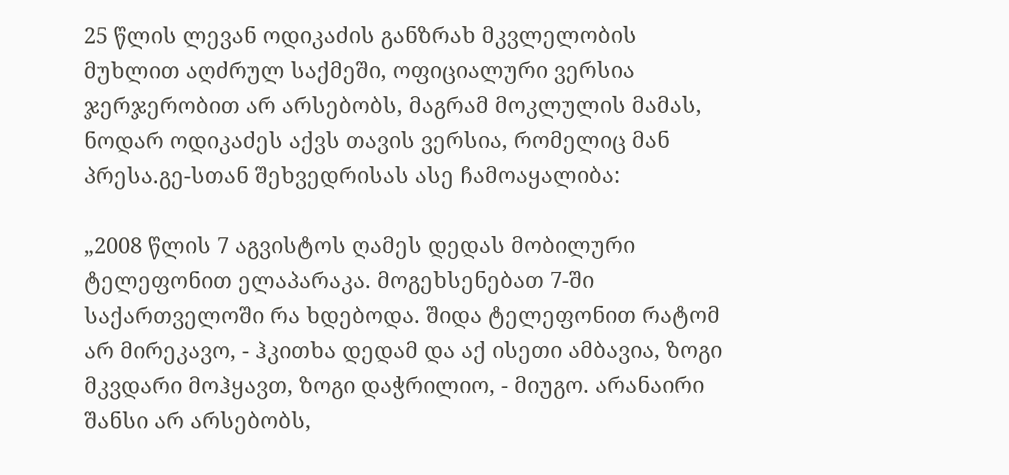25 წლის ლევან ოდიკაძის განზრახ მკვლელობის მუხლით აღძრულ საქმეში, ოფიციალური ვერსია ჯერჯერობით არ არსებობს, მაგრამ მოკლულის მამას, ნოდარ ოდიკაძეს აქვს თავის ვერსია, რომელიც მან პრესა.გე-სთან შეხვედრისას ასე ჩამოაყალიბა:

„2008 წლის 7 აგვისტოს ღამეს დედას მობილური ტელეფონით ელაპარაკა. მოგეხსენებათ 7-ში საქართველოში რა ხდებოდა. შიდა ტელეფონით რატომ არ მირეკავო, - ჰკითხა დედამ და აქ ისეთი ამბავია, ზოგი მკვდარი მოჰყავთ, ზოგი დაჭრილიო, - მიუგო. არანაირი შანსი არ არსებობს,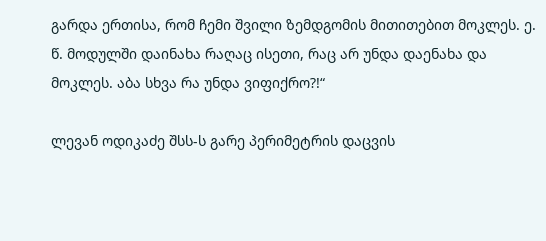გარდა ერთისა, რომ ჩემი შვილი ზემდგომის მითითებით მოკლეს. ე. წ. მოდულში დაინახა რაღაც ისეთი, რაც არ უნდა დაენახა და მოკლეს. აბა სხვა რა უნდა ვიფიქრო?!“

ლევან ოდიკაძე შსს-ს გარე პერიმეტრის დაცვის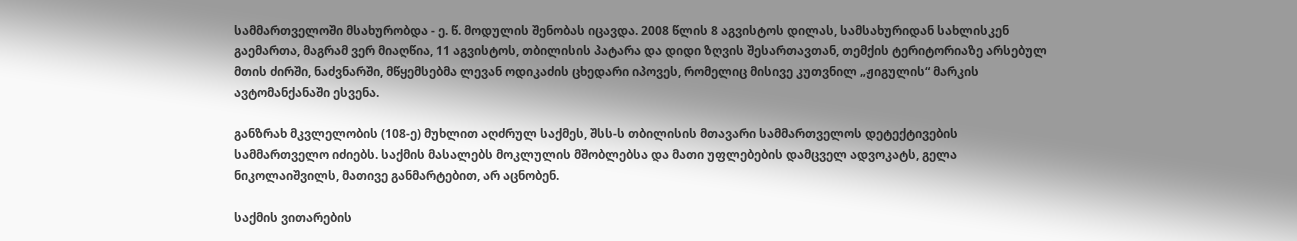სამმართველოში მსახურობდა - ე. წ. მოდულის შენობას იცავდა. 2008 წლის 8 აგვისტოს დილას, სამსახურიდან სახლისკენ გაემართა, მაგრამ ვერ მიაღწია, 11 აგვისტოს, თბილისის პატარა და დიდი ზღვის შესართავთან, თემქის ტერიტორიაზე არსებულ მთის ძირში, ნაძვნარში, მწყემსებმა ლევან ოდიკაძის ცხედარი იპოვეს, რომელიც მისივე კუთვნილ „ჟიგულის“ მარკის ავტომანქანაში ესვენა.

განზრახ მკვლელობის (108-ე) მუხლით აღძრულ საქმეს, შსს-ს თბილისის მთავარი სამმართველოს დეტექტივების სამმართველო იძიებს. საქმის მასალებს მოკლულის მშობლებსა და მათი უფლებების დამცველ ადვოკატს, გელა ნიკოლაიშვილს, მათივე განმარტებით, არ აცნობენ.

საქმის ვითარების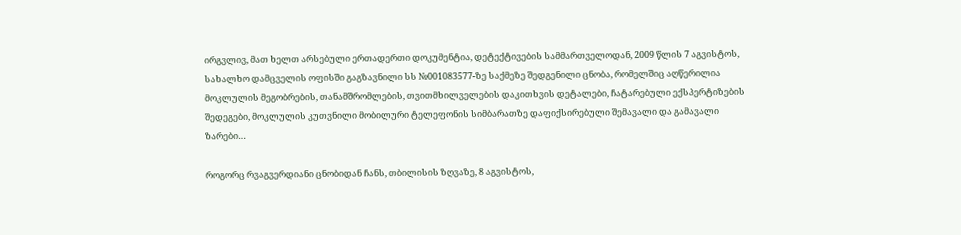ირგვლივ, მათ ხელთ არსებული ერთადერთი დოკუმენტია, დეტექტივების სამმართველოდან, 2009 წლის 7 აგვისტოს, სახალხო დამცველის ოფისში გაგზავნილი სს №001083577-ზე საქმეზე შედგენილი ცნობა, რომელშიც აღწერილია მოკლულის მეგობრების, თანამშრომლების, თვითმხილველების დაკითხვის დეტალები, ჩატარებული ექსპერტიზების შედეგები, მოკლულის კუთვნილი მობილური ტელეფონის სიმბარათზე დაფიქსირებული შემავალი და გამავალი ზარები…

როგორც რვაგვერდიანი ცნობიდან ჩანს, თბილისის ზღვაზე, 8 აგვისტოს,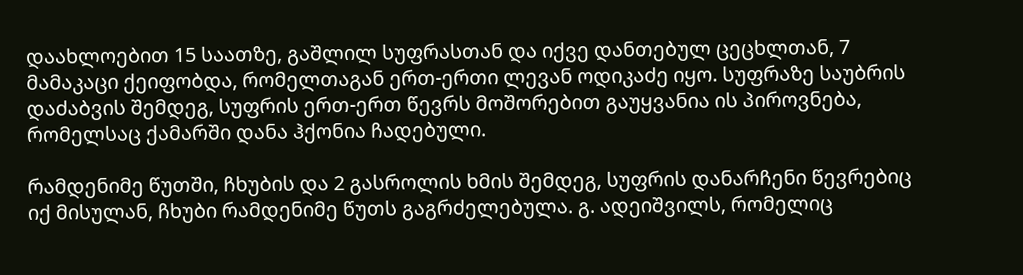დაახლოებით 15 საათზე, გაშლილ სუფრასთან და იქვე დანთებულ ცეცხლთან, 7 მამაკაცი ქეიფობდა, რომელთაგან ერთ-ერთი ლევან ოდიკაძე იყო. სუფრაზე საუბრის დაძაბვის შემდეგ, სუფრის ერთ-ერთ წევრს მოშორებით გაუყვანია ის პიროვნება, რომელსაც ქამარში დანა ჰქონია ჩადებული.

რამდენიმე წუთში, ჩხუბის და 2 გასროლის ხმის შემდეგ, სუფრის დანარჩენი წევრებიც იქ მისულან, ჩხუბი რამდენიმე წუთს გაგრძელებულა. გ. ადეიშვილს, რომელიც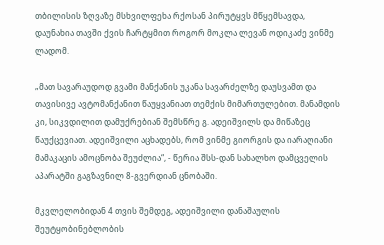თბილისის ზღვაზე მსხვილფეხა რქოსან პირუტყვს მწყემსავდა, დაუნახია თავში ქვის ჩარტყმით როგორ მოკლა ლევან ოდიკაძე ვინმე ლადომ.

„მათ სავარაუდოდ გვამი მანქანის უკანა სავარძელზე დაუსვამთ და თავისივე ავტომანქანით წაუყვანიათ თემქის მიმართულებით. მანამდის კი, სიკვდილით დამუქრებიან შემსწრე გ. ადეიშვილს და მიწაზეც წაუქცევიათ. ადეიშვილი აცხადებს, რომ ვინმე გიორგის და იარაღიანი მამაკაცის ამოცნობა შეუძლია“, - წერია შსს-დან სახალხო დამცველის აპარატში გაგზავნილ 8-გვერდიან ცნობაში.

მკვლელობიდან 4 თვის შემდეგ, ადეიშვილი დანაშაულის შეუტყობინებლობის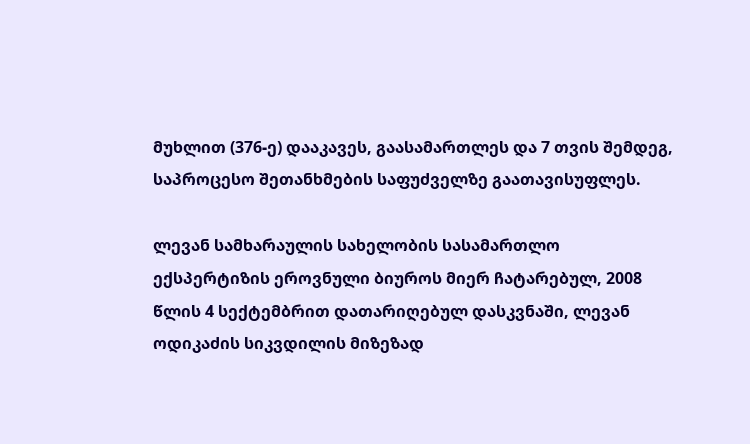მუხლით (376-ე) დააკავეს, გაასამართლეს და 7 თვის შემდეგ, საპროცესო შეთანხმების საფუძველზე გაათავისუფლეს.

ლევან სამხარაულის სახელობის სასამართლო ექსპერტიზის ეროვნული ბიუროს მიერ ჩატარებულ, 2008 წლის 4 სექტემბრით დათარიღებულ დასკვნაში, ლევან ოდიკაძის სიკვდილის მიზეზად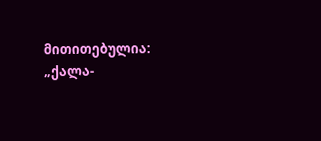მითითებულია: „ქალა-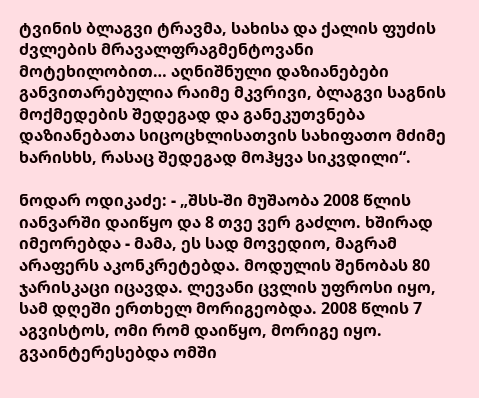ტვინის ბლაგვი ტრავმა, სახისა და ქალის ფუძის ძვლების მრავალფრაგმენტოვანი მოტეხილობით… აღნიშნული დაზიანებები განვითარებულია რაიმე მკვრივი, ბლაგვი საგნის მოქმედების შედეგად და განეკუთვნება დაზიანებათა სიცოცხლისათვის სახიფათო მძიმე ხარისხს, რასაც შედეგად მოჰყვა სიკვდილი“.

ნოდარ ოდიკაძე: - „შსს-ში მუშაობა 2008 წლის იანვარში დაიწყო და 8 თვე ვერ გაძლო. ხშირად იმეორებდა - მამა, ეს სად მოვედიო, მაგრამ არაფერს აკონკრეტებდა. მოდულის შენობას 80 ჯარისკაცი იცავდა. ლევანი ცვლის უფროსი იყო, სამ დღეში ერთხელ მორიგეობდა. 2008 წლის 7 აგვისტოს, ომი რომ დაიწყო, მორიგე იყო. გვაინტერესებდა ომში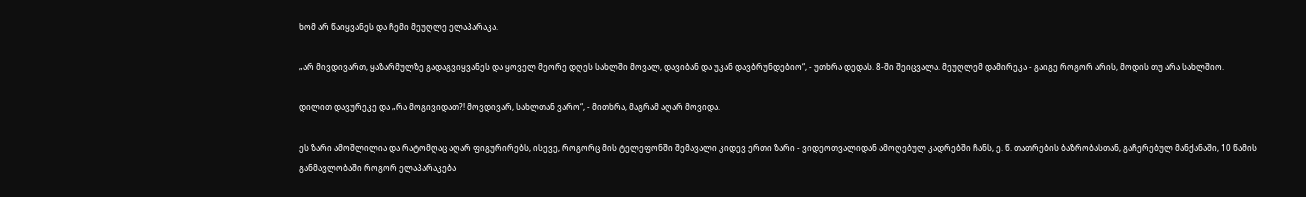ხომ არ წაიყვანეს და ჩემი მეუღლე ელაპარაკა.

„არ მივდივართ, ყაზარმულზე გადაგვიყვანეს და ყოველ მეორე დღეს სახლში მოვალ, დავიბან და უკან დავბრუნდებიო“, - უთხრა დედას. 8-ში შეიცვალა. მეუღლემ დამირეკა - გაიგე როგორ არის, მოდის თუ არა სახლშიო.

დილით დავურეკე და „რა მოგივიდათ?! მოვდივარ, სახლთან ვარო“, - მითხრა, მაგრამ აღარ მოვიდა.

ეს ზარი ამოშლილია და რატომღაც აღარ ფიგურირებს, ისევე, როგორც მის ტელეფონში შემავალი კიდევ ერთი ზარი - ვიდეოთვალიდან ამოღებულ კადრებში ჩანს, ე. წ. თათრების ბაზრობასთან, გაჩერებულ მანქანაში, 10 წამის განმავლობაში როგორ ელაპარაკება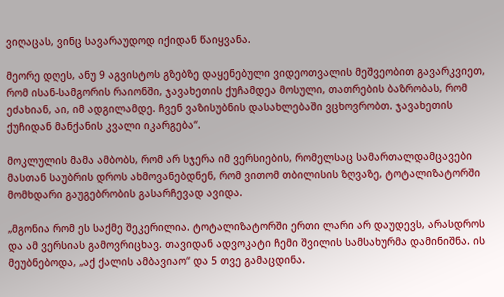ვიღაცას, ვინც სავარაუდოდ იქიდან წაიყვანა.

მეორე დღეს, ანუ 9 აგვისტოს გზებზე დაყენებული ვიდეოთვალის მეშვეობით გავარკვიეთ, რომ ისან-სამგორის რაიონში, ჯავახეთის ქუჩამდეა მოსული, თათრების ბაზრობას, რომ ეძახიან, აი, იმ ადგილამდე. ჩვენ ვაზისუბნის დასახლებაში ვცხოვრობთ. ჯავახეთის ქუჩიდან მანქანის კვალი იკარგება“.

მოკლულის მამა ამბობს, რომ არ სჯერა იმ ვერსიების, რომელსაც სამართალდამცავები მასთან საუბრის დროს ახმოვანებდნენ, რომ ვითომ თბილისის ზღვაზე, ტოტალიზატორში მომხდარი გაუგებრობის გასარჩევად ავიდა.

„მგონია რომ ეს საქმე შეკერილია. ტოტალიზატორში ერთი ლარი არ დაუდევს, არასდროს და ამ ვერსიას გამოვრიცხავ. თავიდან ადვოკატი ჩემი შვილის სამსახურმა დამინიშნა. ის მეუბნებოდა, „აქ ქალის ამბავიაო“ და 5 თვე გამაცდინა.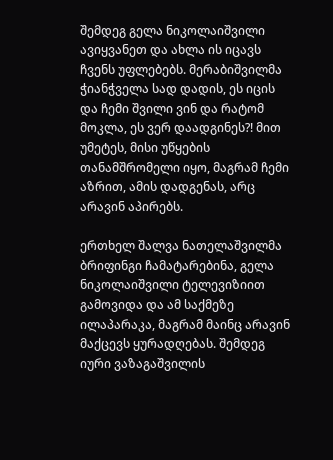შემდეგ გელა ნიკოლაიშვილი ავიყვანეთ და ახლა ის იცავს ჩვენს უფლებებს. მერაბიშვილმა ჭიანჭველა სად დადის, ეს იცის და ჩემი შვილი ვინ და რატომ მოკლა, ეს ვერ დაადგინეს?! მით უმეტეს, მისი უწყების თანამშრომელი იყო, მაგრამ ჩემი აზრით, ამის დადგენას, არც არავინ აპირებს.

ერთხელ შალვა ნათელაშვილმა ბრიფინგი ჩამატარებინა, გელა ნიკოლაიშვილი ტელევიზიით გამოვიდა და ამ საქმეზე ილაპარაკა, მაგრამ მაინც არავინ მაქცევს ყურადღებას. შემდეგ იური ვაზაგაშვილის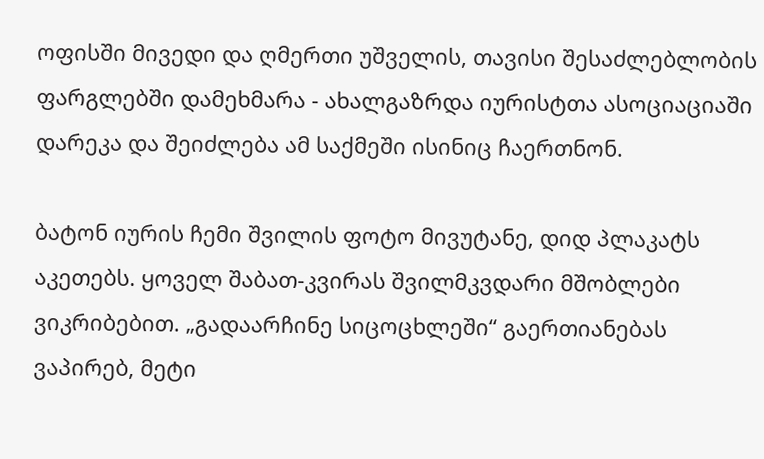ოფისში მივედი და ღმერთი უშველის, თავისი შესაძლებლობის ფარგლებში დამეხმარა - ახალგაზრდა იურისტთა ასოციაციაში დარეკა და შეიძლება ამ საქმეში ისინიც ჩაერთნონ.

ბატონ იურის ჩემი შვილის ფოტო მივუტანე, დიდ პლაკატს აკეთებს. ყოველ შაბათ-კვირას შვილმკვდარი მშობლები ვიკრიბებით. „გადაარჩინე სიცოცხლეში“ გაერთიანებას ვაპირებ, მეტი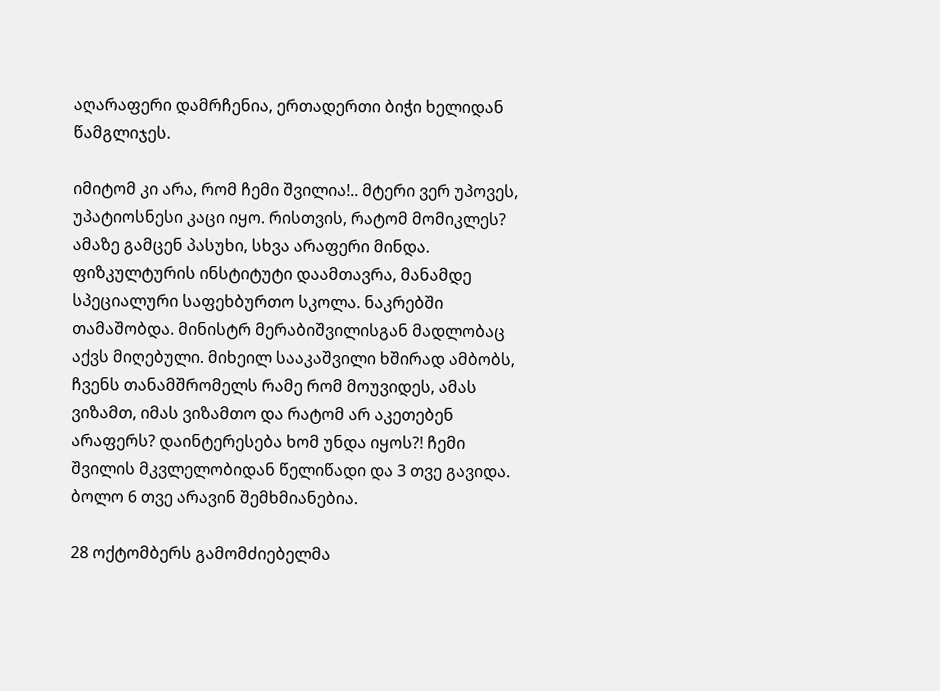აღარაფერი დამრჩენია, ერთადერთი ბიჭი ხელიდან წამგლიჯეს.

იმიტომ კი არა, რომ ჩემი შვილია!.. მტერი ვერ უპოვეს, უპატიოსნესი კაცი იყო. რისთვის, რატომ მომიკლეს? ამაზე გამცენ პასუხი, სხვა არაფერი მინდა. ფიზკულტურის ინსტიტუტი დაამთავრა, მანამდე სპეციალური საფეხბურთო სკოლა. ნაკრებში თამაშობდა. მინისტრ მერაბიშვილისგან მადლობაც აქვს მიღებული. მიხეილ სააკაშვილი ხშირად ამბობს, ჩვენს თანამშრომელს რამე რომ მოუვიდეს, ამას ვიზამთ, იმას ვიზამთო და რატომ არ აკეთებენ არაფერს? დაინტერესება ხომ უნდა იყოს?! ჩემი შვილის მკვლელობიდან წელიწადი და 3 თვე გავიდა. ბოლო 6 თვე არავინ შემხმიანებია.

28 ოქტომბერს გამომძიებელმა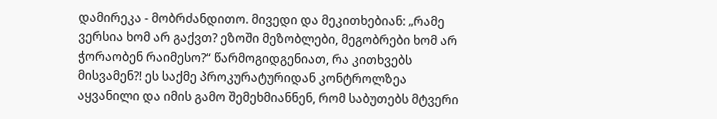დამირეკა - მობრძანდითო. მივედი და მეკითხებიან: „რამე ვერსია ხომ არ გაქვთ? ეზოში მეზობლები, მეგობრები ხომ არ ჭორაობენ რაიმესო?“ წარმოგიდგენიათ, რა კითხვებს მისვამენ?! ეს საქმე პროკურატურიდან კონტროლზეა აყვანილი და იმის გამო შემეხმიანნენ, რომ საბუთებს მტვერი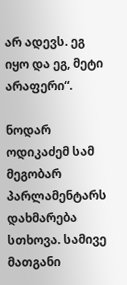არ ადევს. ეგ იყო და ეგ, მეტი არაფერი“.

ნოდარ ოდიკაძემ სამ მეგობარ პარლამენტარს დახმარება სთხოვა. სამივე მათგანი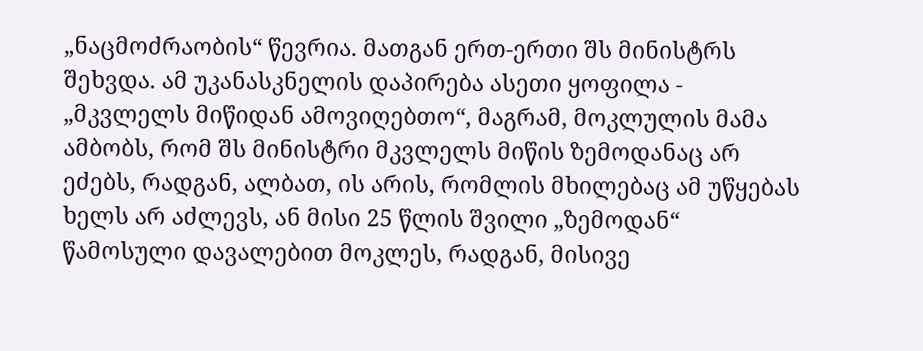„ნაცმოძრაობის“ წევრია. მათგან ერთ-ერთი შს მინისტრს შეხვდა. ამ უკანასკნელის დაპირება ასეთი ყოფილა - „მკვლელს მიწიდან ამოვიღებთო“, მაგრამ, მოკლულის მამა ამბობს, რომ შს მინისტრი მკვლელს მიწის ზემოდანაც არ ეძებს, რადგან, ალბათ, ის არის, რომლის მხილებაც ამ უწყებას ხელს არ აძლევს, ან მისი 25 წლის შვილი „ზემოდან“ წამოსული დავალებით მოკლეს, რადგან, მისივე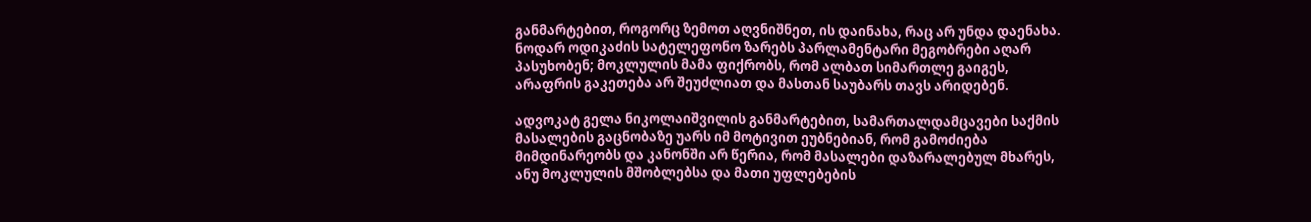განმარტებით, როგორც ზემოთ აღვნიშნეთ, ის დაინახა, რაც არ უნდა დაენახა. ნოდარ ოდიკაძის სატელეფონო ზარებს პარლამენტარი მეგობრები აღარ პასუხობენ; მოკლულის მამა ფიქრობს, რომ ალბათ სიმართლე გაიგეს, არაფრის გაკეთება არ შეუძლიათ და მასთან საუბარს თავს არიდებენ.

ადვოკატ გელა ნიკოლაიშვილის განმარტებით, სამართალდამცავები საქმის მასალების გაცნობაზე უარს იმ მოტივით ეუბნებიან, რომ გამოძიება მიმდინარეობს და კანონში არ წერია, რომ მასალები დაზარალებულ მხარეს, ანუ მოკლულის მშობლებსა და მათი უფლებების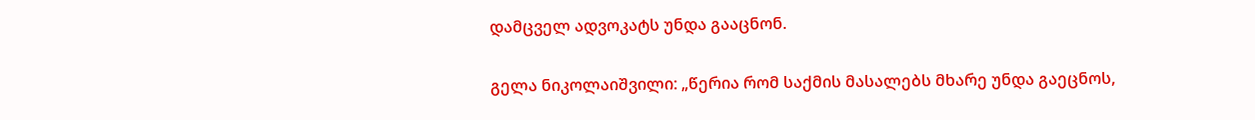დამცველ ადვოკატს უნდა გააცნონ.

გელა ნიკოლაიშვილი: „წერია რომ საქმის მასალებს მხარე უნდა გაეცნოს,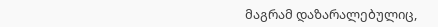მაგრამ დაზარალებულიც,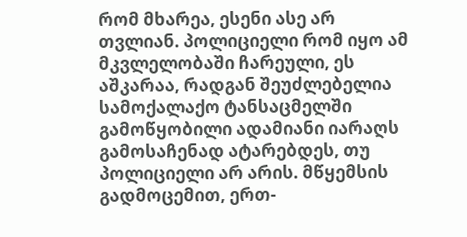რომ მხარეა, ესენი ასე არ თვლიან. პოლიციელი რომ იყო ამ მკვლელობაში ჩარეული, ეს აშკარაა, რადგან შეუძლებელია სამოქალაქო ტანსაცმელში გამოწყობილი ადამიანი იარაღს გამოსაჩენად ატარებდეს, თუ პოლიციელი არ არის. მწყემსის გადმოცემით, ერთ-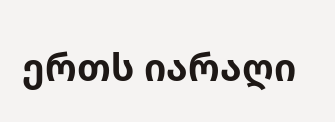ერთს იარაღი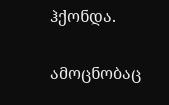ჰქონდა.

ამოცნობაც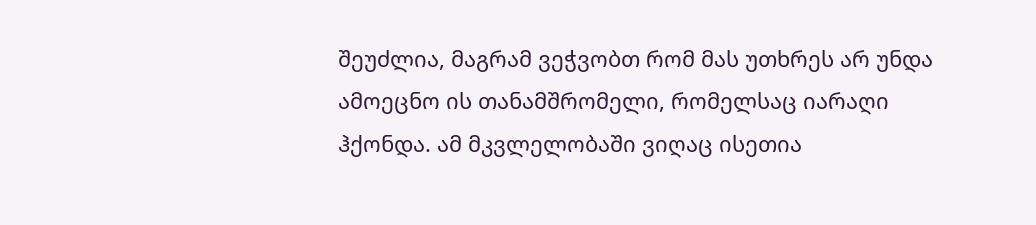შეუძლია, მაგრამ ვეჭვობთ რომ მას უთხრეს არ უნდა ამოეცნო ის თანამშრომელი, რომელსაც იარაღი ჰქონდა. ამ მკვლელობაში ვიღაც ისეთია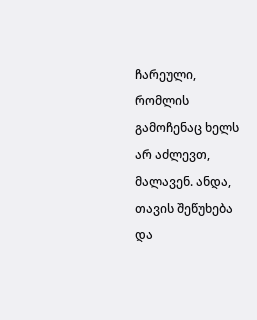ჩარეული, რომლის გამოჩენაც ხელს არ აძლევთ, მალავენ. ანდა, თავის შეწუხება და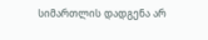სიმართლის დადგენა არ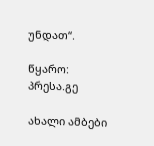უნდათ“.

წყარო: პრესა.გე

ახალი ამბები